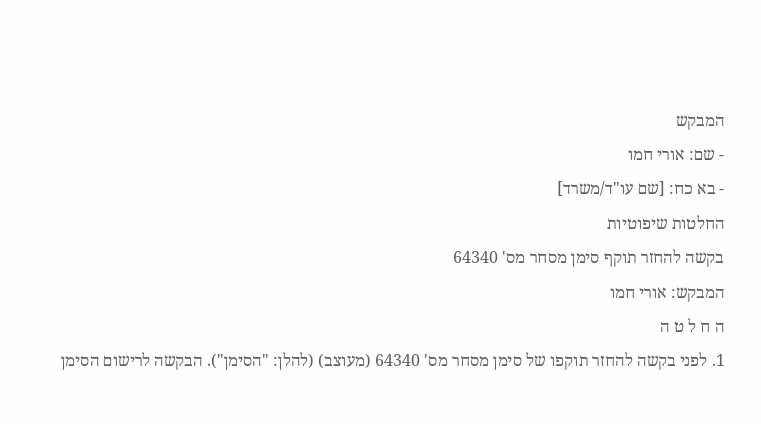המבקש
- שם: אורי חמו
- בא כח: [שם עו"ד/משרד]
החלטות שיפוטיות
בקשה להחזר תוקף סימן מסחר מס' 64340
המבקש: אורי חמו
ה ח ל ט ה
1. לפני בקשה להחזר תוקפו של סימן מסחר מס' 64340 (מעוצב) (להלן: "הסימן"). הבקשה לרישום הסימן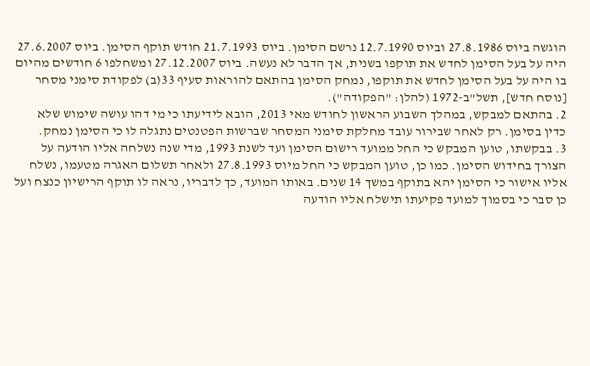הוגשה ביוס 27.8.1986 וביוס 12.7.1990 נרשם הסימן. ביוס 21.7.1993 חודש תוקף הסימן. ביוס 27.6.2007 היה על בעל הסימן לחדש את תוקפו בשנית, אך הדבר לא נעשה. ביוס 27.12.2007 ומשחלפו 6 חודשים מהיום בו היה על בעל הסימן לחדש את תוקפו, נמחק הסימן בהתאם להוראות סעיף 33(ב) לפקודת סימני מסחר [נוסח חדש], תשל"ב-1972 (להלן: "הפקודה").
2. בהתאם למבקש, במהלך השבוע הראשון לחודש מאי 2013, הובא לידיעתו כי מי דהו עושה שימוש שלא כדין בסימן. רק לאחר שבירור עובד מחלקת סימני המסחר שברשות הפטנטים נתגלה לו כי הסימן נמחק.
3. בבקשתו, טוען המבקש כי החל ממועד רישום הסימן ועד לשנת 1993, מדי שנה נשלחה אליו הודעה על הצורך בחידוש הסימן. כמו כן, טוען המבקש כי החל מיוס 27.8.1993 ולאחר תשלום האגרה מטעמו, נשלח אליו אישור כי הסימן יהא בתוקף במשך 14 שנים. באותו המועד, כך לדבריו, נראה לו תוקף הרישיון כנצח ועל כן סבר כי בסמוך למועד פקיעתו תישלח אליו הודעה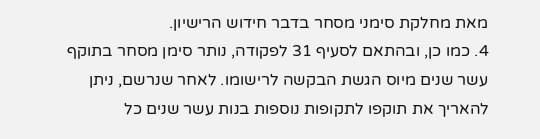מאת מחלקת סימני מסחר בדבר חידוש הרישיון.
4. כמו כן, ובהתאם לסעיף 31 לפקודה, נותר סימן מסחר בתוקף עשר שנים מיוס הגשת הבקשה לרישומו. לאחר שנרשם, ניתן להאריך את תוקפו לתקופות נוספות בנות עשר שנים כל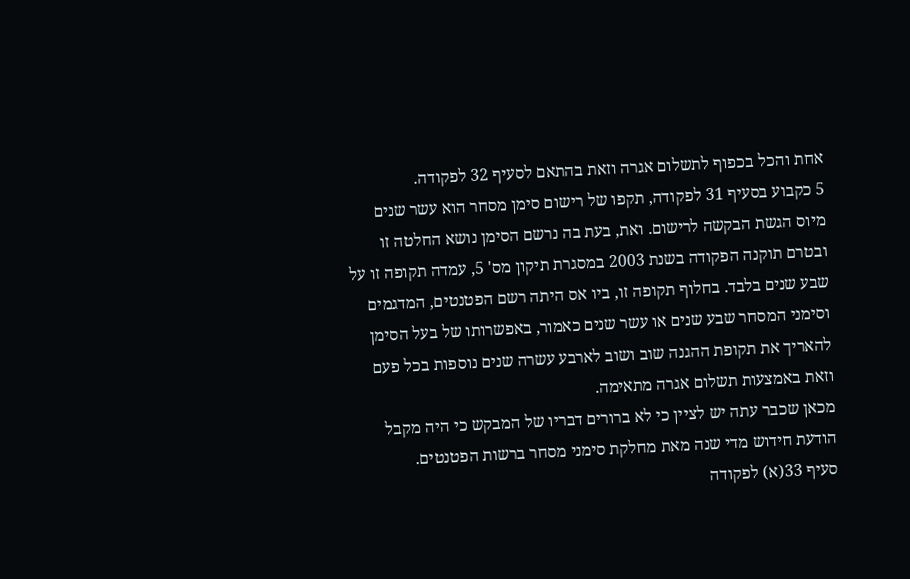אחת והכל בכפוף לתשלום אגרה וזאת בהתאם לסעיף 32 לפקודה.
5 כקבוע בסעיף 31 לפקודה, תקפו של רישום סימן מסחר הוא עשר שנים מיוס הגשת הבקשה לרישום. ואת, בעת בה נרשם הסימן נושא החלטה זו ובטרם תוקנה הפקודה בשנת 2003 במסגרת תיקון מס' 5, עמדה תקופה זו על שבע שנים בלבד. בחלוף תקופה זו, ביו אס היתה רשם הפטנטים, המדגמים וסימני המסחר שבע שנים או עשר שנים כאמור, באפשרותו של בעל הסימן להאריך את תקופת ההגנה שוב ושוב לארבע עשרה שנים נוספות בכל פעם וזאת באמצעות תשלום אגרה מתאימה.
מכאן שכבר עתה יש לציין כי לא ברורים דבריו של המבקש כי היה מקבל הודעת חידוש מדי שנה מאת מחלקת סימני מסחר ברשות הפטנטים.
סעיף 33(א) לפקודה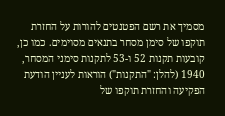מסמיך את רשם הפטנטים להורות על החזרת תוקפו של סימן מסחר בתנאים מסוימים. כמו כן, קובעות תקנות 52 ו-53 לתקנות סימני המסחר, 1940 (להלן: "התקנות") הוראות לעניין הודעת הפקיעה והחזרת תוקפו של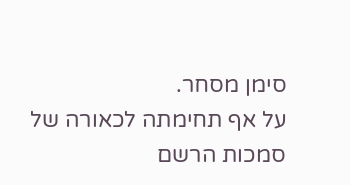סימן מסחר.
על אף תחימתה לכאורה של סמכות הרשם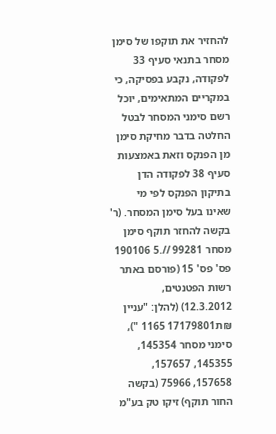להחזיר את תוקפו של סימן מסחר בתנאי סעיף 33 לפקודה, נקבע בפסיקה, כי במקריים המתאימים, יוכל רשם סימני המסחר לבטל החלטה בדבר מחיקת סימן מן הפנקס וזאת באמצעות סעיף 38 לפקודה הדן בתיקון הפנקס לפי מי
שאינו בעל סימן המסחר. (ר' בקשה להחזר תוקף סימן מסחר 99281 //.5 190106 פס' פס' 15 (פורסם באתר רשות הפטנטים, 12.3.2012) (להלן: "עניין ₪ת17179801 1165 "), סימני מסחר 145354, 145355, 157657, 157658, 75966 (בקשה החור תוקף) זיקו טק בע"מ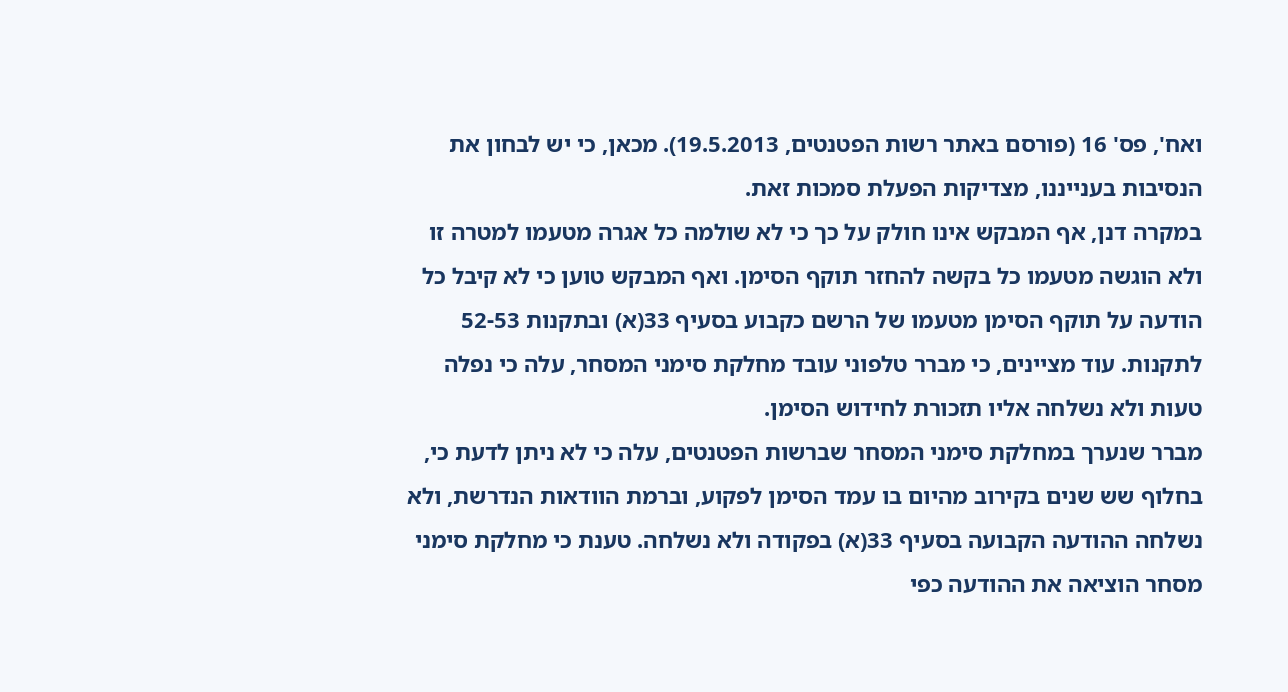ואח', פס' 16 (פורסם באתר רשות הפטנטים, 19.5.2013). מכאן, כי יש לבחון את הנסיבות בענייננו, מצדיקות הפעלת סמכות זאת.
במקרה דנן, אף המבקש אינו חולק על כך כי לא שולמה כל אגרה מטעמו למטרה זו ולא הוגשה מטעמו כל בקשה להחזר תוקף הסימן. ואף המבקש טוען כי לא קיבל כל הודעה על תוקף הסימן מטעמו של הרשם כקבוע בסעיף 33(א) ובתקנות 52-53 לתקנות. עוד מציינים, כי מברר טלפוני עובד מחלקת סימני המסחר, עלה כי נפלה טעות ולא נשלחה אליו תזכורת לחידוש הסימן.
מברר שנערך במחלקת סימני המסחר שברשות הפטנטים, עלה כי לא ניתן לדעת כי, בחלוף שש שנים בקירוב מהיום בו עמד הסימן לפקוע, וברמת הוודאות הנדרשת, ולא נשלחה ההודעה הקבועה בסעיף 33(א) בפקודה ולא נשלחה. טענת כי מחלקת סימני מסחר הוציאה את ההודעה כפי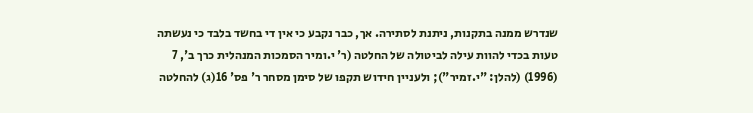שנדרש ממנה בתקנות, ניתנת לסתירה. אך, כבר נקבע כי אין די בחשד בלבד כי נעשתה טעות בכדי להוות עילה לביטולה של החלטה (ר' י.ומיר הסמכות המנהלית כרך ב', 7 (1996) (להלן: "י.זמיר"); ולעניין חידוש תקפו של סימן מסחר ר' פס' 16(ג) להחלטה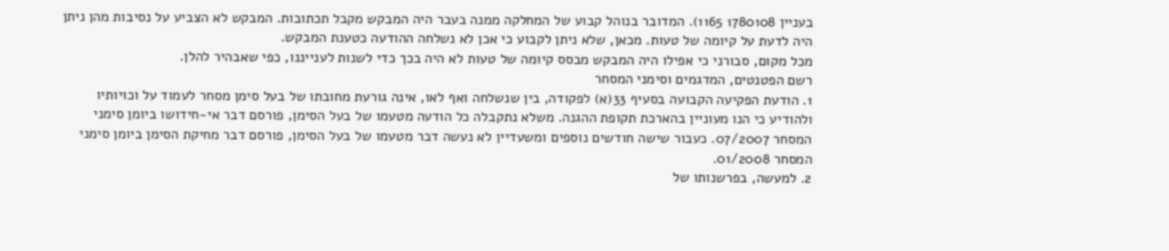בעניין 1780108 1165). המדובר בנוהל קבוע של המחלקה ממנה בעבר היה המבקש מקבל תכתובות. המבקש לא הצביע על נסיבות מהן ניתן היה לדעת על קיומה של טעות. מכאן, שלא ניתן לקבוע כי אכן לא נשלחה ההודעה כטענת המבקש.
מכל מקום, סבורני כי אפילו היה המבקש מבסס קיומה של טעות לא היה בכך כדי לשנות לענייננו, כפי שאבהיר להלן.
רשם הפטנטים, המדגמים וסימני המסחר
1. הודעת הפקיעה הקבועה בסעיף 33(א) לפקודה, בין שנשלחה ואף לאו, אינה גורעת מחובתו של בעל סימן מסחר לעמוד על וכויותיו ולהודיע כי הנו מעוניין בהארכת תקופת ההגנה. משלא נתקבלה כל הודעה מטעמו של בעל הסימן, פורסם דבר אי-חידושו ביומן סימני המסחר 07/2007. כעבור שישה חודשים נוספים ומשעדיין לא נעשה דבר מטעמו של בעל הסימן, פורסם דבר מחיקת הסימן ביומן סימני המסחר 01/2008.
2. למעשה, בפרשנותו של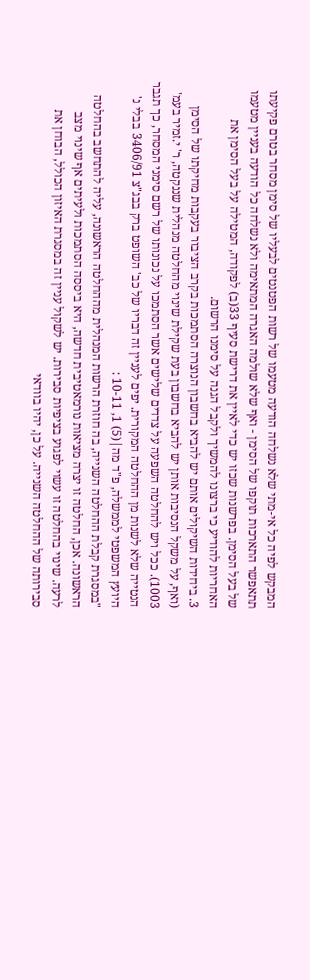המבקש לפיה כל אי-מתי שלא נשלחה הודעה מטעמו של רשות הפטנטים לבעליו של סימן מסחר בטרם פקיעתו תתאפשר התארכות תוקפו של הסימן - ואף שלא שולמה האגרה המתאימה ולא נשלחה כל הודעה בעניין מטעמו של בעל הסימן. בפרשנות שכזו יש כדי לאיין את דרישת סעיף 33(ב) לפקודה, המטילה על בעל הסימן את האחריות להודיע כי ברצונו להמשיך ולקבל הגנה על סימנו הרשום.
3. ביחידות השיקולים אותם יש להביא בחשבון הנוצרה הסתמכות בקרב הציבור בעקבות מחיקתו של הסימן (ואף, על משקל הנסיבות אותן יש להביא בחשבון בעת שקילת שינוי מהחלטה מנהלית שננקטה, ר' י.זמיר בעמ' 1003). ככל ויש להחלטה השפעה על צדדים שלישים אשר הסתמכו על נכונותו של רשם סימני המסחר, כך תגבר הנטייה שלא לשנות מן ההחלטה המקורית. יפים לעניין זה דבריו של כב' השופט ברק בבג"צ 3406/91 בבלי נ' היועץ המשפטי לממשלה, פ"ד מה|(5) 1, 10-11 :
"במסגרת קבלת ההחלטה השנייה, בה חוזרת הרשות המנהלית מההחלטה הראשונה, עליה להתחשב בהחלטה הראשונה. אכן, החלטה זו יצרה מציאות נורמאטיבית חדשה, היא ביססה הסתמכות ולעיתים אף שינוי מצב לרעה. שינוי בהחלטה זו עשוי לפגוע בציפיות סבירות. יש לשקול עניין זה במסגרת האיזון הכולל, הבוחן את סבירותה של ההחלטה השנייה. על כן, יהיו בוודאי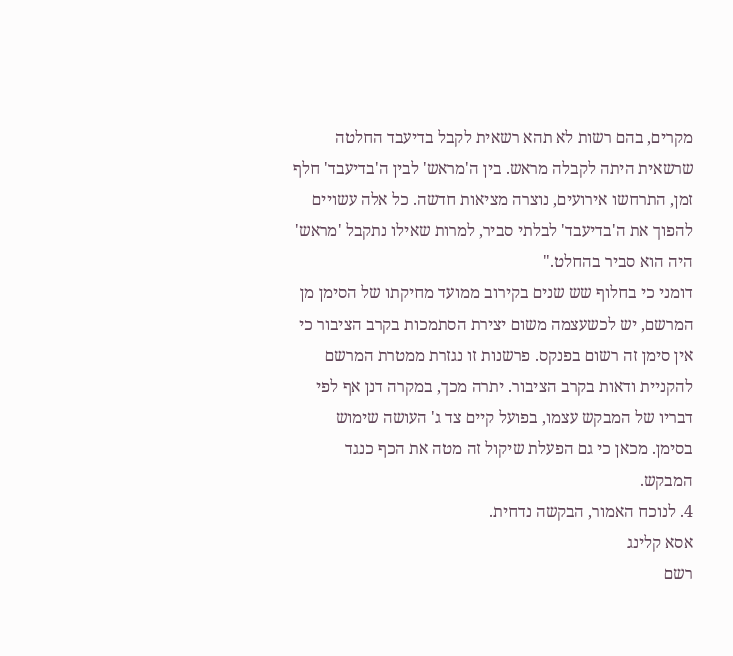מקרים, בהם רשות לא תהא רשאית לקבל בדיעבד החלטה שרשאית היתה לקבלה מראש. בין ה'מראש' לבין ה'בדיעבד' חלף זמן, התרחשו אירועים, נוצרה מציאות חדשה. כל אלה עשויים להפוך את ה'בדיעבד' לבלתי סביר, למרות שאילו נתקבל 'מראש' היה הוא סביר בהחלט."
דומני כי בחלוף שש שנים בקירוב ממועד מחיקתו של הסימן מן המרשם, יש לכשעצמה משום יצירת הסתמכות בקרב הציבור כי אין סימן זה רשום בפנקס. פרשנות זו נגזרת ממטרת המרשם להקניית ודאות בקרב הציבור. יתרה מכך, במקרה דנן אף לפי דבריו של המבקש עצמו, בפועל קיים צד ג' העושה שימוש בסימן. מכאן כי גם הפעלת שיקול זה מטה את הכף כנגד המבקש.
4. לנוכח האמור, הבקשה נדחית.
אסא קלינג
רשם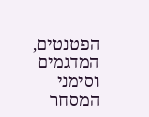הפטנטים, המדגמים וסימני המסחר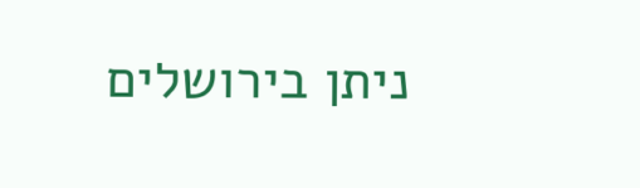ניתן בירושלים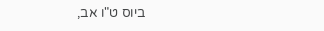ביוס ט"ו אב,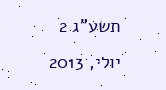תשע"ג 2 יולי, 2013